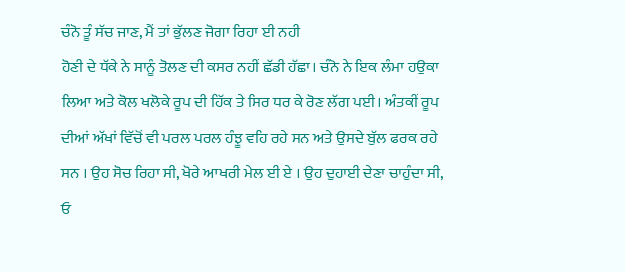ਚੰਨੋ ਤੂੰ ਸੱਚ ਜਾਣ, ਮੈਂ ਤਾਂ ਭੁੱਲਣ ਜੋਗਾ ਰਿਹਾ ਈ ਨਹੀ
ਹੋਣੀ ਦੇ ਧੱਕੇ ਨੇ ਸਾਨੂੰ ਤੋਲਣ ਦੀ ਕਸਰ ਨਹੀਂ ਛੱਡੀ ਹੱਛਾ। ਚੰਨੋ ਨੇ ਇਕ ਲੰਮਾ ਹਉਕਾ ਲਿਆ ਅਤੇ ਕੋਲ ਖਲੋਕੇ ਰੂਪ ਦੀ ਹਿੱਕ ਤੇ ਸਿਰ ਧਰ ਕੇ ਰੋਣ ਲੱਗ ਪਈ। ਅੰਤਕੀਂ ਰੂਪ ਦੀਆਂ ਅੱਖਾਂ ਵਿੱਚੋਂ ਵੀ ਪਰਲ ਪਰਲ ਹੰਝੂ ਵਹਿ ਰਹੇ ਸਨ ਅਤੇ ਉਸਦੇ ਬੁੱਲ ਫਰਕ ਰਹੇ ਸਨ । ਉਹ ਸੋਚ ਰਿਹਾ ਸੀ, ਖੋਰੇ ਆਖਰੀ ਮੇਲ ਈ ਏ । ਉਹ ਦੁਹਾਈ ਦੇਣਾ ਚਾਹੁੰਦਾ ਸੀ, ਓ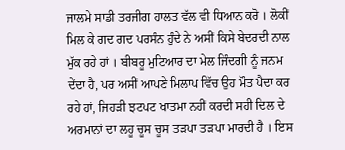ਜਾਲਮੇ ਸਾਡੀ ਤਰਜੀਗ ਹਾਲਤ ਵੱਲ ਵੀ ਧਿਆਨ ਕਰੋ । ਲੋਕੀਂ ਮਿਲ ਕੇ ਗਦ ਗਦ ਪਰਸੰਨ ਹੁੰਦੇ ਨੇ ਅਸੀਂ ਕਿਸੇ ਬੇਦਰਦੀ ਨਾਲ ਮੁੱਕ ਰਹੇ ਹਾਂ । ਬੀਬਰੂ ਮੁਟਿਆਰ ਦਾ ਮੇਲ ਜਿੰਦਗੀ ਨੂੰ ਜਨਮ ਦੇਂਦਾ ਹੈ, ਪਰ ਅਸੀਂ ਆਪਣੇ ਮਿਲਾਪ ਵਿੱਚ ਉਹ ਮੌਤ ਪੈਦਾ ਕਰ ਰਹੇ ਹਾਂ, ਜਿਹੜੀ ਝਟਪਟ ਖਾਤਮਾ ਨਹੀਂ ਕਰਦੀ ਸਹੀ ਦਿਲ ਦੇ ਅਰਮਾਨਾਂ ਦਾ ਲਹੂ ਚੂਸ ਚੂਸ ਤੜਪਾ ਤੜਪਾ ਮਾਰਦੀ ਹੈ । ਇਸ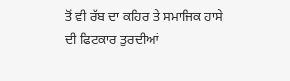ਤੋਂ ਵੀ ਰੱਬ ਦਾ ਕਹਿਰ ਤੇ ਸਮਾਜਿਕ ਹਾਸੇ ਦੀ ਫਿਟਕਾਰ ਤੁਰਦੀਆਂ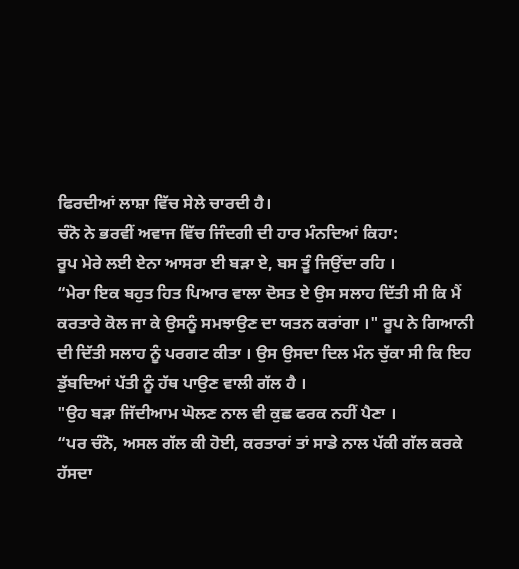ਫਿਰਦੀਆਂ ਲਾਸ਼ਾ ਵਿੱਚ ਸੇਲੇ ਚਾਰਦੀ ਹੈ।
ਚੰਨੋ ਨੇ ਭਰਵੀਂ ਅਵਾਜ ਵਿੱਚ ਜਿੰਦਗੀ ਦੀ ਹਾਰ ਮੰਨਦਿਆਂ ਕਿਹਾ:
ਰੂਪ ਮੇਰੇ ਲਈ ਏਨਾ ਆਸਰਾ ਈ ਬੜਾ ਏ, ਬਸ ਤੂੰ ਜਿਉਂਦਾ ਰਹਿ ।
“ਮੇਰਾ ਇਕ ਬਹੁਤ ਹਿਤ ਪਿਆਰ ਵਾਲਾ ਦੋਸਤ ਏ ਉਸ ਸਲਾਹ ਦਿੱਤੀ ਸੀ ਕਿ ਮੈਂ ਕਰਤਾਰੇ ਕੋਲ ਜਾ ਕੇ ਉਸਨੂੰ ਸਮਝਾਉਣ ਦਾ ਯਤਨ ਕਰਾਂਗਾ ।" ਰੂਪ ਨੇ ਗਿਆਨੀ ਦੀ ਦਿੱਤੀ ਸਲਾਹ ਨੂੰ ਪਰਗਟ ਕੀਤਾ । ਉਸ ਉਸਦਾ ਦਿਲ ਮੰਨ ਚੁੱਕਾ ਸੀ ਕਿ ਇਹ ਡੁੱਬਦਿਆਂ ਪੱਤੀ ਨੂੰ ਹੱਥ ਪਾਉਣ ਵਾਲੀ ਗੱਲ ਹੈ ।
"ਉਹ ਬੜਾ ਜਿੱਦੀਆਮ ਘੋਲਣ ਨਾਲ ਵੀ ਕੁਛ ਫਰਕ ਨਹੀਂ ਪੈਣਾ ।
“ਪਰ ਚੰਨੋ, ਅਸਲ ਗੱਲ ਕੀ ਹੋਈ, ਕਰਤਾਰਾਂ ਤਾਂ ਸਾਡੇ ਨਾਲ ਪੱਕੀ ਗੱਲ ਕਰਕੇ ਹੱਸਦਾ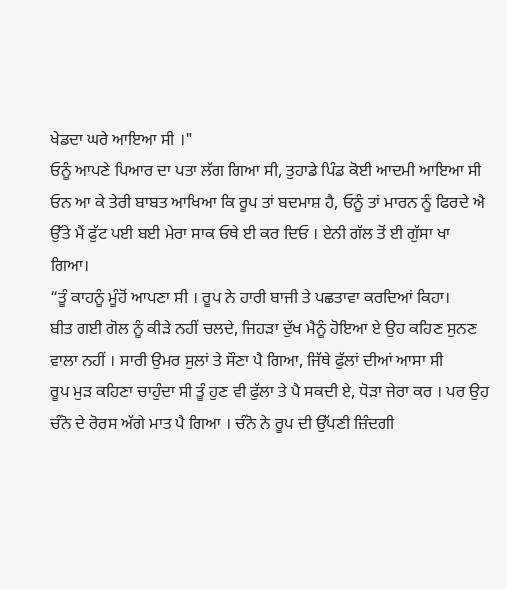ਖੇਡਦਾ ਘਰੇ ਆਇਆ ਸੀ ।"
ਓਨੂੰ ਆਪਣੇ ਪਿਆਰ ਦਾ ਪਤਾ ਲੱਗ ਗਿਆ ਸੀ, ਤੁਹਾਡੇ ਪਿੰਡ ਕੋਈ ਆਦਮੀ ਆਇਆ ਸੀ ਓਨ ਆ ਕੇ ਤੇਰੀ ਬਾਬਤ ਆਖਿਆ ਕਿ ਰੂਪ ਤਾਂ ਬਦਮਾਸ਼ ਹੈ, ਓਨੂੰ ਤਾਂ ਮਾਰਨ ਨੂੰ ਫਿਰਦੇ ਐ ਉੱਤੇ ਮੈਂ ਫੁੱਟ ਪਈ ਬਈ ਮੇਰਾ ਸਾਕ ਓਥੇ ਈ ਕਰ ਦਿਓ । ਏਨੀ ਗੱਲ ਤੋਂ ਈ ਗੁੱਸਾ ਖਾ ਗਿਆ।
“ਤੂੰ ਕਾਹਨੂੰ ਮੂੰਹੋਂ ਆਪਣਾ ਸੀ । ਰੂਪ ਨੇ ਹਾਰੀ ਬਾਜੀ ਤੇ ਪਛਤਾਵਾ ਕਰਦਿਆਂ ਕਿਹਾ।
ਬੀਤ ਗਈ ਗੋਲ ਨੂੰ ਕੀੜੇ ਨਹੀਂ ਚਲਦੇ, ਜਿਹੜਾ ਦੁੱਖ ਮੈਨੂੰ ਹੋਇਆ ਏ ਉਹ ਕਹਿਣ ਸੁਨਣ ਵਾਲਾ ਨਹੀਂ । ਸਾਰੀ ਉਮਰ ਸੁਲਾਂ ਤੇ ਸੌਣਾ ਪੈ ਗਿਆ, ਜਿੱਥੇ ਫੁੱਲਾਂ ਦੀਆਂ ਆਸਾ ਸੀ
ਰੂਪ ਮੁੜ ਕਹਿਣਾ ਚਾਹੁੰਦਾ ਸੀ ਤੂੰ ਹੁਣ ਵੀ ਫੁੱਲਾ ਤੇ ਪੈ ਸਕਦੀ ਏ, ਧੋੜਾ ਜੇਰਾ ਕਰ । ਪਰ ਉਹ ਚੰਨੋ ਦੇ ਰੋਰਸ ਅੱਗੇ ਮਾਤ ਪੈ ਗਿਆ । ਚੰਨੋ ਨੇ ਰੂਪ ਦੀ ਉੱਪਣੀ ਜ਼ਿੰਦਗੀ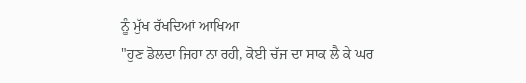ਨੂੰ ਮੁੱਖ ਰੱਖਦਿਆਂ ਆਖਿਆ
"ਹੁਣ ਡੋਲਦਾ ਜਿਹਾ ਨਾ ਰਹੀ, ਕੋਈ ਚੱਜ ਦਾ ਸਾਕ ਲੈ ਕੇ ਘਰ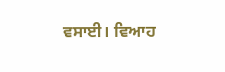ਵਸਾਈ। ਵਿਆਹ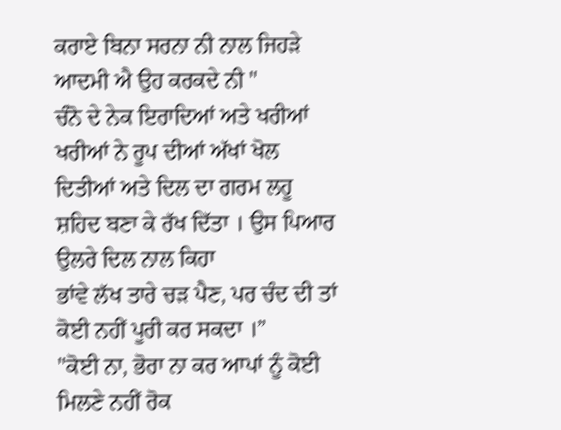ਕਰਾਏ ਬਿਨਾ ਸਰਨਾ ਨੀ ਨਾਲ ਜਿਹੜੇ ਆਦਮੀ ਐ ਉਹ ਕਰਕਦੇ ਨੀ "
ਚੰਨੋ ਦੇ ਨੇਕ ਇਰਾਦਿਆਂ ਅਤੇ ਖਰੀਆਂ ਖਰੀਆਂ ਨੇ ਰੂਪ ਦੀਆਂ ਅੱਖਾਂ ਖੋਲ ਦਿਤੀਆਂ ਅਤੇ ਦਿਲ ਦਾ ਗਰਮ ਲਹੂ ਸ਼ਹਿਦ ਬਣਾ ਕੇ ਰੱਖ ਦਿੱਤਾ । ਉਸ ਪਿਆਰ ਉਲਰੇ ਦਿਲ ਨਾਲ ਕਿਹਾ
ਭਾਂਵੇ ਲੱਖ ਤਾਰੇ ਚੜ ਪੈਣ, ਪਰ ਚੰਦ ਦੀ ਤਾਂ ਕੋਈ ਨਹੀਂ ਪੂਰੀ ਕਰ ਸਕਦਾ ।”
"ਕੋਈ ਨਾ, ਭੋਰਾ ਨਾ ਕਰ ਆਪਾਂ ਨੂੰ ਕੋਈ ਮਿਲਣੇ ਨਹੀਂ ਰੋਕ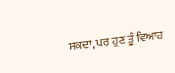ਸਕਦਾ, ਪਰ ਹੁਣ ਤੂੰ ਵਿਆਹ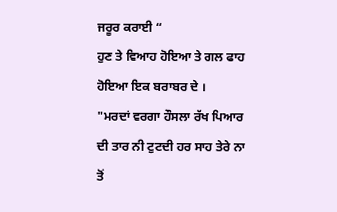ਜਰੂਰ ਕਰਾਈ “
ਹੁਣ ਤੇ ਵਿਆਹ ਹੋਇਆ ਤੇ ਗਲ ਫਾਹ ਹੋਇਆ ਇਕ ਬਰਾਬਰ ਦੇ ।
"ਮਰਦਾਂ ਵਰਗਾ ਹੌਸਲਾ ਰੱਖ ਪਿਆਰ ਦੀ ਤਾਰ ਨੀ ਟੁਟਦੀ ਹਰ ਸਾਹ ਤੇਰੇ ਨਾ ਤੋਂ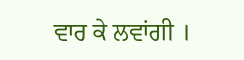ਵਾਰ ਕੇ ਲਵਾਂਗੀ ।